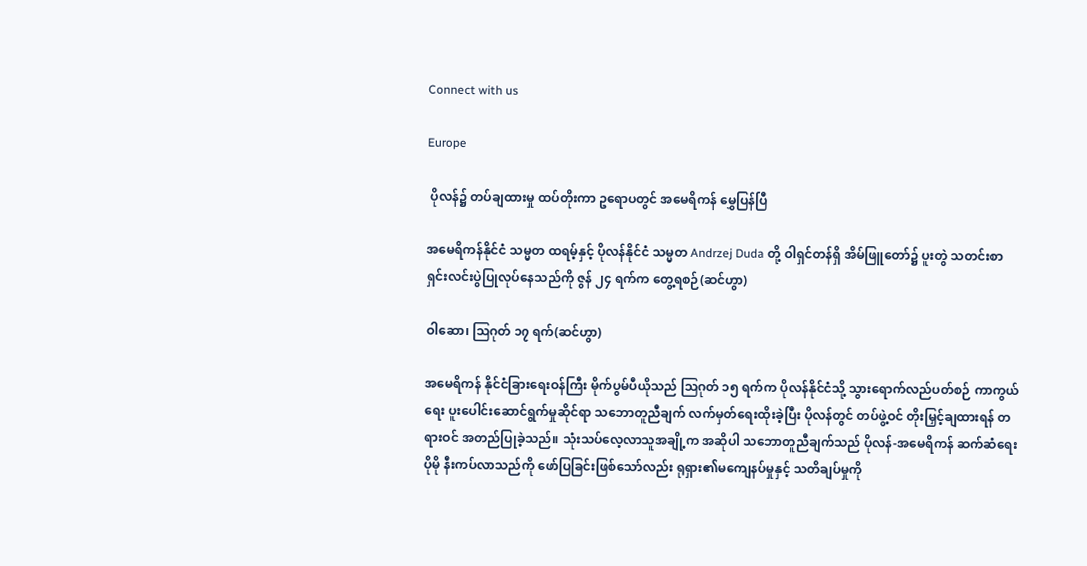Connect with us

Europe

 ပိုလန်၌ တပ်ချထားမှု ထပ်တိုးကာ ဥရောပတွင် အမေရိကန် မွှေပြန်ပြီ

အမေရိကန်နိုင်ငံ သမ္မတ ထရမ့်နှင့် ပိုလန်နိုင်ငံ သမ္မတ Andrzej Duda တို့ ဝါရှင်တန်ရှိ အိမ်ဖြူတော်၌ ပူးတွဲ သတင်းစာရှင်းလင်းပွဲပြုလုပ်နေသည်ကို ဇွန် ၂၄ ရက်က တွေ့ရစဉ်(ဆင်ဟွာ)

ဝါဆော၊ ဩဂုတ် ၁၇ ရက်(ဆင်ဟွာ)

အမေရိကန် နိုင်ငံခြားရေးဝန်ကြီး မိုက်ပွမ်ပီယိုသည် ဩဂုတ် ၁၅ ရက်က ပိုလန်နိုင်ငံသို့ သွားရောက်လည်ပတ်စဉ် ကာကွယ်ရေး ပူးပေါင်းဆောင်ရွက်မှုဆိုင်ရာ သဘောတူညီချက် လက်မှတ်ရေးထိုးခဲ့ပြီး ပိုလန်တွင် တပ်ဖွဲ့ဝင် တိုးမြှင့်ချထားရန် တရားဝင် အတည်ပြုခဲ့သည်။ သုံးသပ်လေ့လာသူအချို့က အဆိုပါ သဘောတူညီချက်သည် ပိုလန်-အမေရိကန် ဆက်ဆံရေး ပိုမို နီးကပ်လာသည်ကို ဖော်ပြခြင်းဖြစ်သော်လည်း ရုရှား၏မကျေနပ်မှုနှင့် သတိချပ်မှုကို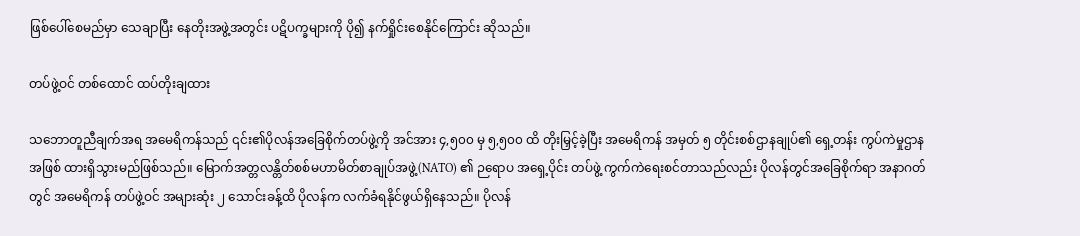ဖြစ်ပေါ်စေမည်မှာ သေချာပြီး နေတိုးအဖွဲ့အတွင်း ပဋိပက္ခများကို ပို၍ နက်ရှိုင်းစေနိုင်ကြောင်း ဆိုသည်။

တပ်ဖွဲ့ဝင် တစ်ထောင် ထပ်တိုးချထား

သဘောတူညီချက်အရ အမေရိကန်သည် ၎င်း၏ပိုလန်အခြေစိုက်တပ်ဖွဲ့ကို အင်အား ၄,၅၀၀ မှ ၅,၅၀၀ ထိ တိုးမြှင့်ခဲ့ပြီး အမေရိကန် အမှတ် ၅ တိုင်းစစ်ဌာနချုပ်၏ ရှေ့တန်း ကွပ်ကဲမှုဌာနအဖြစ် ထားရှိသွားမည်ဖြစ်သည်။ မြောက်အတ္တလန္တိတ်စစ်မဟာမိတ်စာချုပ်အဖွဲ့(NATO) ၏ ဉရောပ အရှေ့ပိုင်း တပ်ဖွဲ့ ကွက်ကဲရေးစင်တာသည်လည်း ပိုလန်တွင်အခြေစိုက်ရာ အနာဂတ်တွင် အမေရိကန် တပ်ဖွဲ့ဝင် အများဆုံး ၂ သောင်းခန့်ထိ ပိုလန်က လက်ခံရနိုင်ဖွယ်ရှိနေသည်။ ပိုလန်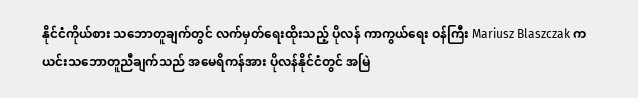နိုင်ငံကိုယ်စား သဘောတူချက်တွင် လက်မှတ်ရေးထိုးသည့် ပိုလန် ကာကွယ်ရေး ဝန်ကြီး Mariusz Blaszczak က ယင်းသဘောတူညီချက်သည် အမေရိကန်အား ပိုလန်နိုင်ငံတွင် အမြဲ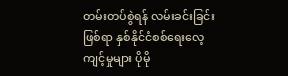တမ်းတပ်စွဲရန် လမ်းခင်းခြင်းဖြစ်ရာ နှစ်နိုင်ငံစစ်ရေးလေ့ကျင့်မှုများ ပိုမို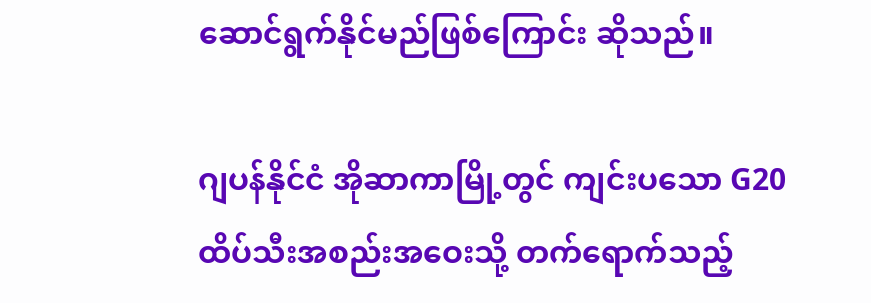ဆောင်ရွက်နိုင်မည်ဖြစ်ကြောင်း ဆိုသည်။

ဂျပန်နိုင်ငံ အိုဆာကာမြို့တွင် ကျင်းပသော G20 ထိပ်သီးအစည်းအဝေးသို့ တက်ရောက်သည့်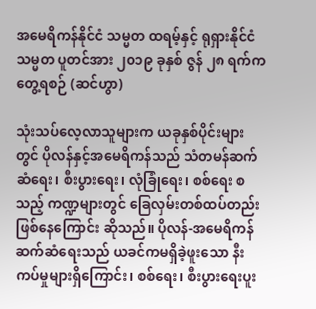အမေရိကန်နိုင်ငံ သမ္မတ ထရမ့်နှင့် ရုရှားနိုင်ငံ သမ္မတ ပူတင်အား ၂၀၁၉ ခုနှစ် ဇွန် ၂၈ ရက်က တွေ့ရစဉ် (ဆင်ဟွာ)

သုံးသပ်လေ့လာသူများက ယခုနှစ်ပိုင်းများတွင် ပိုလန်နှင့်အမေရိကန်သည် သံတမန်ဆက်ဆံရေး၊ စီးပွားရေး၊ လုံခြုံရေး၊ စစ်ရေး စသည့် ကဏ္ဍများတွင် ခြေလှမ်းတစ်ထပ်တည်း ဖြစ်နေကြောင်း ဆိုသည်။ ပိုလန်-အမေရိကန် ဆက်ဆံရေးသည် ယခင်ကမရှိခဲ့ဖူးသော နီးကပ်မှုများရှိကြောင်း၊ စစ်ရေး၊ စီးပွားရေးပူး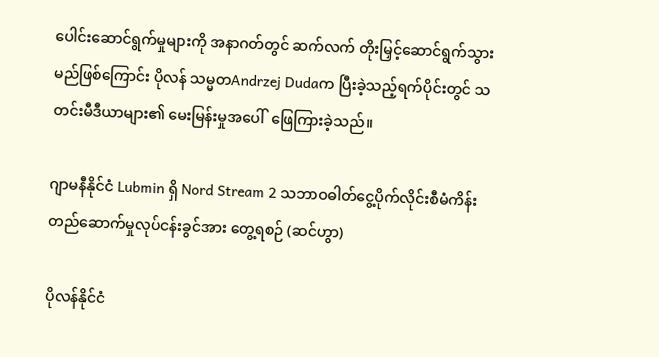ပေါင်းဆောင်ရွက်မှုများကို အနာဂတ်တွင် ဆက်လက် တိုးမြှင့်ဆောင်ရွက်သွားမည်ဖြစ်ကြောင်း ပိုလန် သမ္မတAndrzej Dudaက ပြီးခဲ့သည့်ရက်ပိုင်းတွင် သတင်းမီဒီယာများ၏ မေးမြန်းမှုအပေါ်  ဖြေကြားခဲ့သည်။

ဂျာမနီနိုင်ငံ Lubmin ရှိ Nord Stream 2 သဘာဝဓါတ်ငွေ့ပိုက်လိုင်းစီမံကိန်း တည်ဆောက်မှုလုပ်ငန်းခွင်အား တွေ့ရစဉ် (ဆင်ဟွာ)

ပိုလန်နိုင်ငံ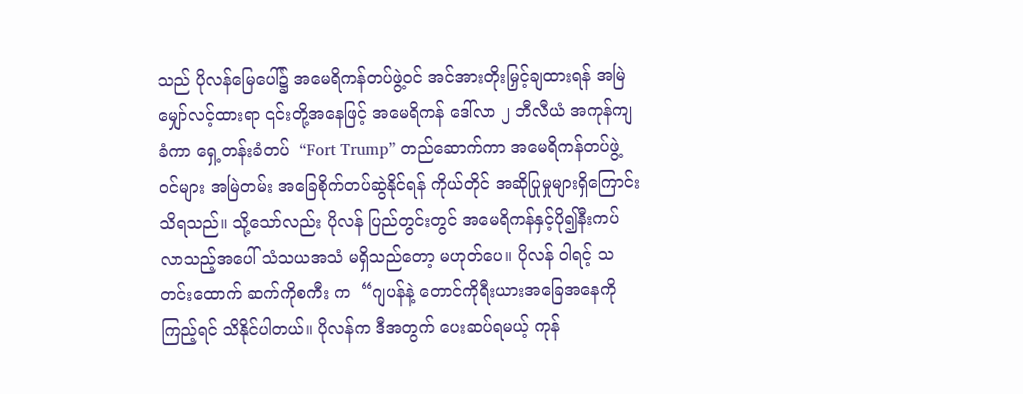သည် ပိုလန်မြေပေါ်၌ အမေရိကန်တပ်ဖွဲ့ဝင် အင်အားတိုးမြှင့်ချထားရန် အမြဲမျှော်လင့်ထားရာ ၎င်းတို့အနေဖြင့် အမေရိကန် ဒေါ်လာ ၂ ဘီလီယံ အကုန်ကျခံကာ ရှေ့တန်းခံတပ်  “Fort Trump” တည်ဆောက်ကာ အမေရိကန်တပ်ဖွဲ့ ဝင်များ အမြဲတမ်း အခြေစိုက်တပ်ဆွဲနိုင်ရန် ကိုယ်တိုင် အဆိုပြုမှုများရှိကြောင်း သိရသည်။ သို့သော်လည်း ပိုလန် ပြည်တွင်းတွင် အမေရိကန်နှင့်ပို၍နီးကပ်လာသည့်အပေါ် သံသယအသံ မရှိသည်တော့ မဟုတ်ပေ။ ပိုလန် ဝါရင့် သတင်းထောက် ဆက်ကိုစကီး က  “ဂျပန်နဲ့ တောင်ကိုရီးယားအခြေအနေကို ကြည့်ရင် သိနိုင်ပါတယ်။ ပိုလန်က ဒီအတွက် ပေးဆပ်ရမယ့် ကုန်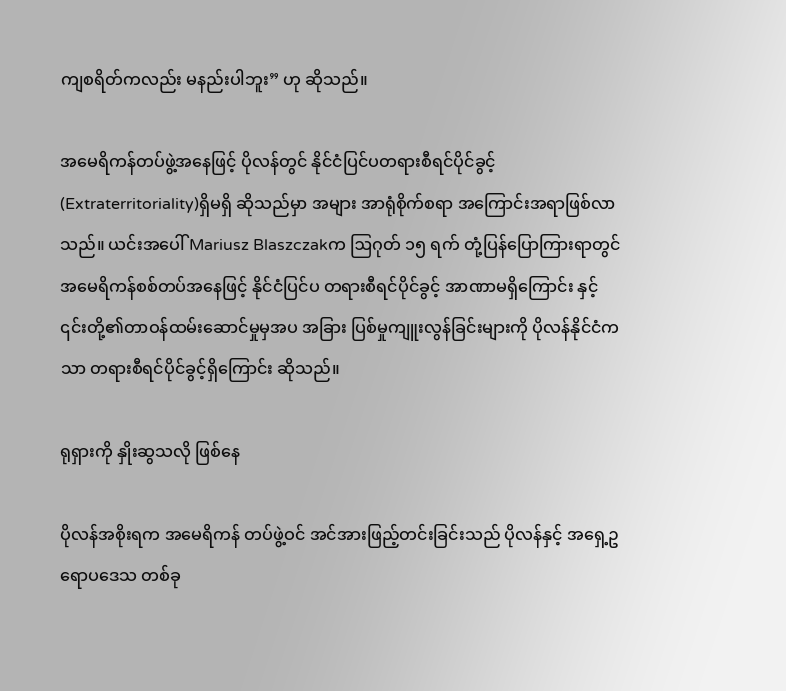ကျစရိတ်ကလည်း မနည်းပါဘူး” ဟု ဆိုသည်။

အမေရိကန်တပ်ဖွဲ့အနေဖြင့် ပိုလန်တွင် နိုင်ငံပြင်ပတရားစီရင်ပိုင်ခွင့်(Extraterritoriality)ရှိမရှိ ဆိုသည်မှာ အများ အာရုံစိုက်စရာ အကြောင်းအရာဖြစ်လာသည်။ ယင်းအပေါ် Mariusz Blaszczakက ဩဂုတ် ၁၅ ရက် တုံ့ပြန်ပြောကြားရာတွင် အမေရိကန်စစ်တပ်အနေဖြင့် နိုင်ငံပြင်ပ တရားစီရင်ပိုင်ခွင့် အာဏာမရှိကြောင်း နှင့် ၎င်းတို့၏တာဝန်ထမ်းဆောင်မှုမှအပ အခြား ပြစ်မှုကျူးလွန်ခြင်းများကို ပိုလန်နိုင်ငံကသာ တရားစီရင်ပိုင်ခွင့်ရှိကြောင်း ဆိုသည်။

ရုရှားကို နှိုးဆွသလို ဖြစ်နေ

ပိုလန်အစိုးရက အမေရိကန် တပ်ဖွဲ့ဝင် အင်အားဖြည့်တင်းခြင်းသည် ပိုလန်နှင့် အရှေ့ဥရောပဒေသ တစ်ခု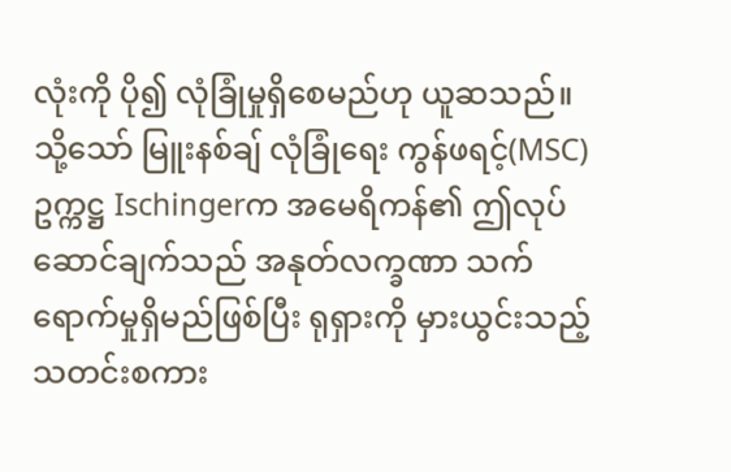လုံးကို ပို၍ လုံခြုံမှုရှိစေမည်ဟု ယူဆသည်။ သို့သော် မြူးနစ်ချ် လုံခြုံရေး ကွန်ဖရင့်(MSC) ဥက္ကဋ္ဌ Ischingerက အမေရိကန်၏ ဤလုပ်ဆောင်ချက်သည် အနုတ်လက္ခဏာ သက်ရောက်မှုရှိမည်ဖြစ်ပြီး ရုရှားကို မှားယွင်းသည့် သတင်းစကား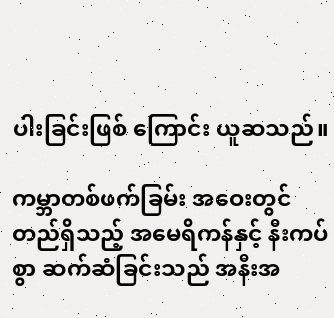ပါးခြင်းဖြစ် ကြောင်း ယူဆသည်။

ကမ္ဘာတစ်ဖက်ခြမ်း အဝေးတွင် တည်ရှိသည့် အမေရိကန်နှင့် နီးကပ်စွာ ဆက်ဆံခြင်းသည် အနီးအ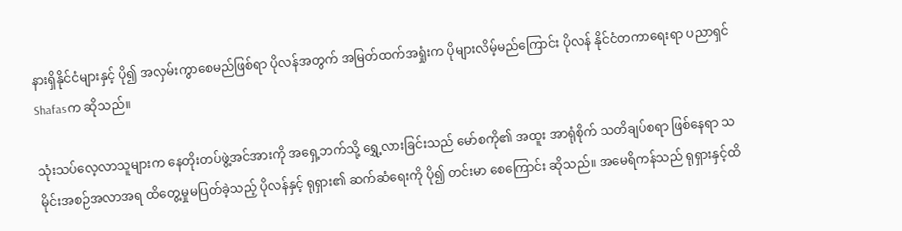နားရှိနိုင်ငံများနှင့် ပို၍ အလှမ်းကွာစေမည်ဖြစ်ရာ ပိုလန်အတွက် အမြတ်ထက်အရှုံးက ပိုများလိမ့်မည်ကြောင်း ပိုလန် နိုင်ငံတကာရေးရာ ပညာရှင် Shafasက ဆိုသည်။

သုံးသပ်လေ့လာသူများက နေတိုးတပ်ဖွဲ့အင်အားကို အရှေ့ဘက်သို့ ရွှေ့လားခြင်းသည် မော်စကို၏ အထူး အာရုံစိုက် သတိချပ်စရာ ဖြစ်နေရာ သမိုင်းအစဉ်အလာအရ ထိတွေ့မှုမပြတ်ခဲ့သည့် ပိုလန်နှင့် ရုရှား၏ ဆက်ဆံရေးကို ပို၍ တင်းမာ စေကြောင်း ဆိုသည်။ အမေရိကန်သည် ရုရှားနှင့်ထိ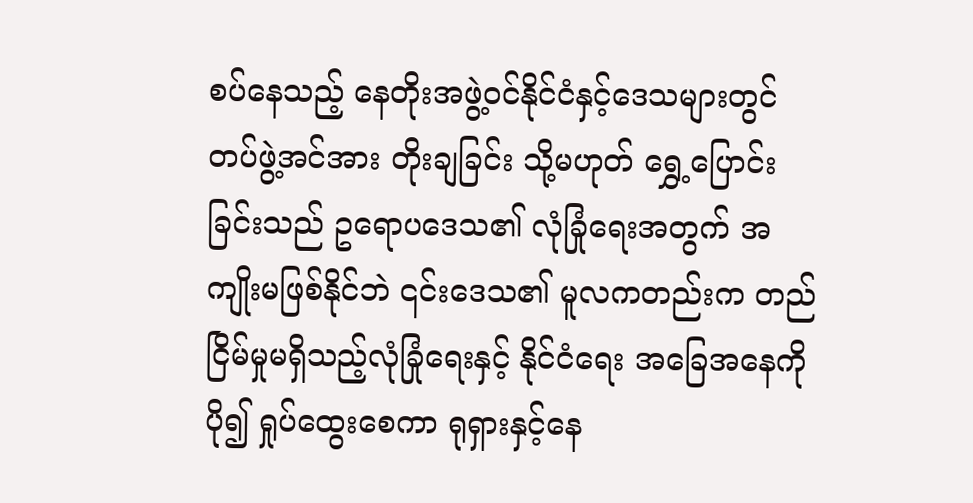စပ်နေသည့် နေတိုးအဖွဲ့ဝင်နိုင်ငံနှင့်ဒေသများတွင် တပ်ဖွဲ့အင်အား တိုးချခြင်း သို့မဟုတ် ရွှေ့ပြောင်းခြင်းသည် ဥရောပဒေသ၏ လုံခြုံရေးအတွက် အကျိုးမဖြစ်နိုင်ဘဲ ၎င်းဒေသ၏ မူလကတည်းက တည်ငြိမ်မှုမရှိသည့်လုံခြုံရေးနှင့် နိုင်ငံရေး အခြေအနေကို ပို၍ ရှုပ်ထွေးစေကာ ရုရှားနှင့်နေ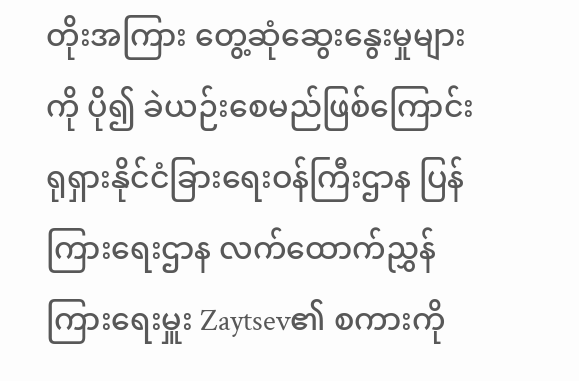တိုးအကြား တွေ့ဆုံဆွေးနွေးမှုများကို ပို၍ ခဲယဉ်းစေမည်ဖြစ်ကြောင်း  ရုရှားနိုင်ငံခြားရေးဝန်ကြီးဌာန ပြန်ကြားရေးဌာန လက်ထောက်ညွှန်ကြားရေးမှူး Zaytsev၏ စကားကို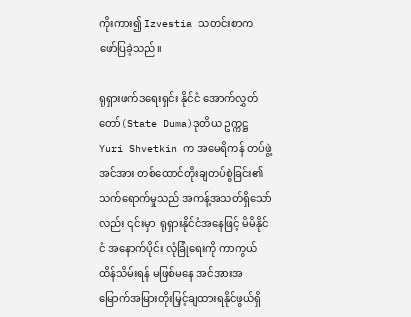ကိုးကား၍ Izvestia သတင်းစာက ဖော်ပြခဲ့သည်။

ရုရှားဖက်ဒရေးရှင်း နိုင်ငံ အောက်လွှတ်တော်(State Duma)ဒုတိယ ဥက္ကဋ္ဌ Yuri Shvetkin က အမေရိကန် တပ်ဖွဲ့အင်အား တစ်ထောင်တိုးချတပ်စွဲခြင်း၏ သက်ရောက်မှုသည် အကန့်အသတ်ရှိသော်လည်း ၎င်းမှာ  ရုရှားနိုင်ငံအနေဖြင့် မိမိနိုင်ငံ အနောက်ပိုင်း လုံခြုံရေးကို ကာကွယ်ထိန်သိမ်းရန် မဖြစ်မနေ အင်အားအမြောက်အမြားတိုးမြှင့်ချထားရနိုင်ဖွယ်ရှိ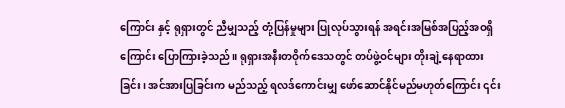ကြောင်း နှင့် ရုရှားတွင် ညီမျှသည့် တုံ့ပြန်မှုများ ပြုလုပ်သွားရန် အရင်းအမြစ်အပြည့်အဝရှိကြောင်း ပြောကြားခဲ့သည်။ ရုရှားအနီးတဝိုက်ဒေသတွင် တပ်ဖွဲ့ဝင်များ တိုးချဲ့နေရာထားခြင်း၊ အင်အားပြခြင်းက မည်သည့် ရလဒ်ကောင်းမျှ ဖော်ဆောင်နိုင်မည်မဟုတ်ကြောင်း ၎င်း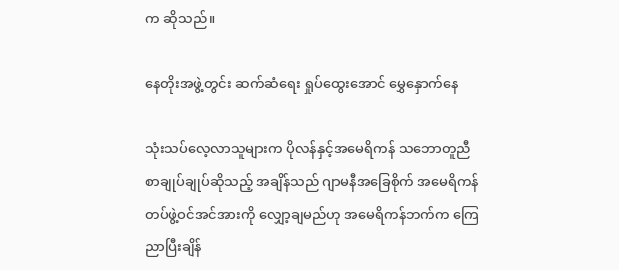က ဆိုသည်။

နေတိုးအဖွဲ့တွင်း ဆက်ဆံရေး ရှုပ်ထွေးအောင် မွှေနှောက်နေ

သုံးသပ်လေ့လာသူများက ပိုလန်နှင့်အမေရိကန် သဘောတူညီ စာချုပ်ချုပ်ဆိုသည့် အချိန်သည် ဂျာမနီအခြေစိုက် အမေရိကန်တပ်ဖွဲ့ဝင်အင်အားကို လျှော့ချမည်ဟု အမေရိကန်ဘက်က ကြေညာပြီးချိန်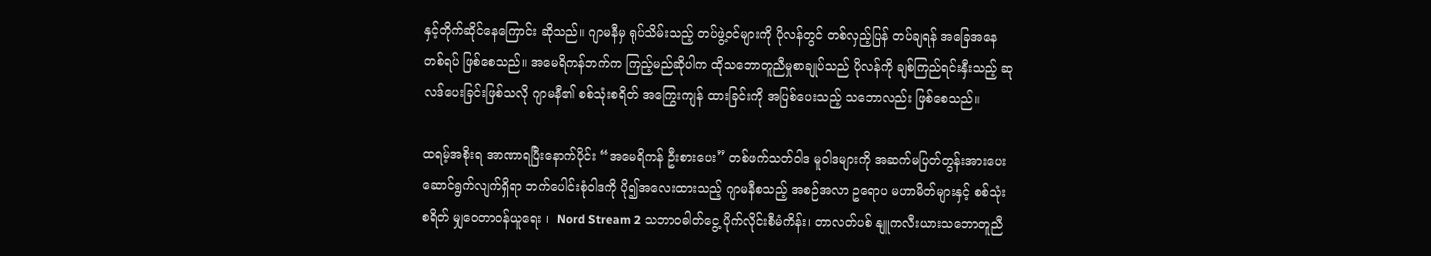နှင့်တိုက်ဆိုင်နေကြောင်း ဆိုသည်။ ဂျာမနီမှ ရုပ်သိမ်းသည့် တပ်ဖွဲ့ဝင်များကို ပိုလန်တွင် တစ်လှည့်ပြန် တပ်ချရန် အခြေအနေတစ်ရပ် ဖြစ်စေသည်။ အမေရိကန်ဘက်က ကြည့်မည်ဆိုပါက ထိုသဘောတူညီမှုစာချုပ်သည် ပိုလန်ကို ချစ်ကြည်ရင်းနှီးသည့် ဆုလဒ်ပေးခြင်းဖြစ်သလို ဂျာမနီ၏ စစ်သုံးစရိတ် အကြွေးကျန် ထားခြင်းကို အပြစ်ပေးသည့် သဘောလည်း ဖြစ်စေသည်။

ထရမ့်အစိုးရ အာဏာရပြီးနောက်ပိုင်း “အမေရိကန် ဦးစားပေး” တစ်ဖက်သတ်ဝါဒ မူဝါဒများကို အဆက်မပြတ်တွန်းအားပေး ဆောင်ရွက်လျက်ရှိရာ ဘက်ပေါင်းစုံဝါဒကို ပို၍အလေးထားသည့် ဂျာမနီစသည့် အစဉ်အလာ ဥရောပ မဟာမိတ်များနှင့် စစ်သုံးစရိတ် မျှဝေတာဝန်ယူရေး ၊  Nord Stream 2 သဘာဝဓါတ်ငွေ့ ပိုက်လိုင်းစီမံကိန်း၊ တာလတ်ပစ် နျူကလီးယားသဘောတူညီ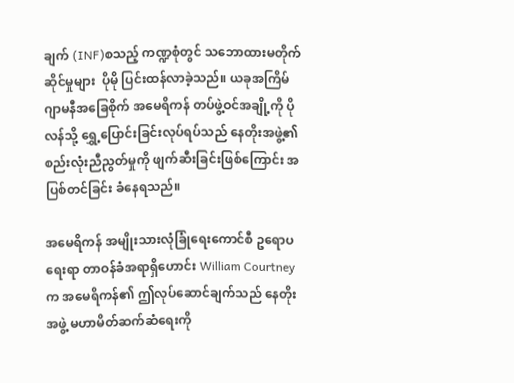ချက် (INF)စသည့် ကဏ္ဍစုံတွင် သဘောထားမတိုက်ဆိုင်မှုများ  ပိုမို ပြင်းထန်လာခဲ့သည်။ ယခုအကြိမ် ဂျာမနီအခြေစိုက် အမေရိကန် တပ်ဖွဲ့ဝင်အချို့ကို ပိုလန်သို့ ရွှေ့ပြောင်းခြင်းလုပ်ရပ်သည် နေတိုးအဖွဲ့၏ စည်းလုံးညီညွတ်မှုကို ဖျက်ဆီးခြင်းဖြစ်ကြောင်း အပြစ်တင်ခြင်း ခံနေရသည်။

အမေရိကန် အမျိုးသားလုံခြုံရေးကောင်စီ ဥရောပရေးရာ တာဝန်ခံအရာရှိဟောင်း William Courtneyက အမေရိကန်၏ ဤလုပ်ဆောင်ချက်သည် နေတိုးအဖွဲ့ မဟာမိတ်ဆက်ဆံရေးကို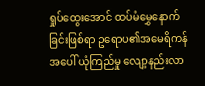ရှုပ်ထွေးအောင် ထပ်မံမွှေနောက်ခြင်းဖြစ်ရာ ဥရောပ၏အမေရိကန်အပေါ် ယုံကြည်မှု လျော့နည်းလာ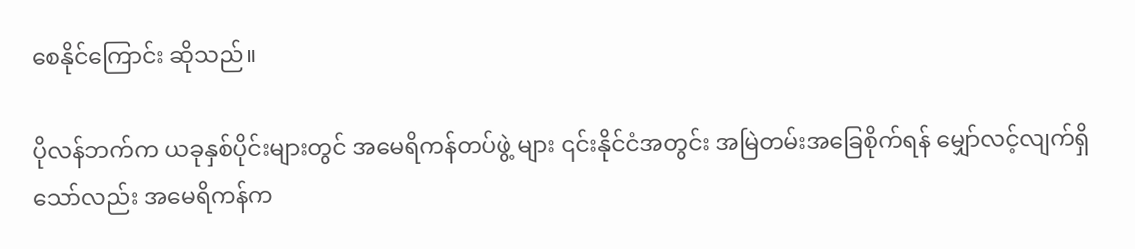စေနိုင်ကြောင်း ဆိုသည်။

ပိုလန်ဘက်က ယခုနှစ်ပိုင်းများတွင် အမေရိကန်တပ်ဖွဲ့ များ ၎င်းနိုင်ငံအတွင်း အမြဲတမ်းအခြေစိုက်ရန် မျှော်လင့်လျက်ရှိသော်လည်း အမေရိကန်က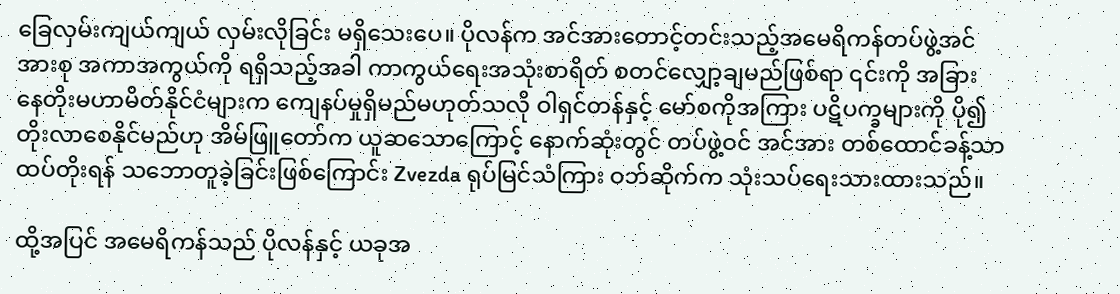ခြေလှမ်းကျယ်ကျယ် လှမ်းလိုခြင်း မရှိသေးပေ။ ပိုလန်က အင်အားတောင့်တင်းသည့်အမေရိကန်တပ်ဖွဲ့အင်အားစု အကာအကွယ်ကို ရရှိသည့်အခါ ကာကွယ်ရေးအသုံးစာရိတ် စတင်လျှော့ချမည်ဖြစ်ရာ ၎င်းကို အခြား နေတိုးမဟာမိတ်နိုင်ငံများက ကျေနပ်မှုရှိမည်မဟုတ်သလို ဝါရှင်တန်နှင့် မော်စကိုအကြား ပဋိပက္ခများကို ပို၍တိုးလာစေနိုင်မည်ဟု အိမ်ဖြူတော်က ယူဆသောကြောင့် နောက်ဆုံးတွင် တပ်ဖွဲ့ဝင် အင်အား တစ်ထောင်ခန့်သာ ထပ်တိုးရန် သဘောတူခဲ့ခြင်းဖြစ်ကြောင်း Zvezda ရုပ်မြင်သံကြား ဝဘ်ဆိုက်က သုံးသပ်ရေးသားထားသည်။

ထို့အပြင် အမေရိကန်သည် ပိုလန်နှင့် ယခုအ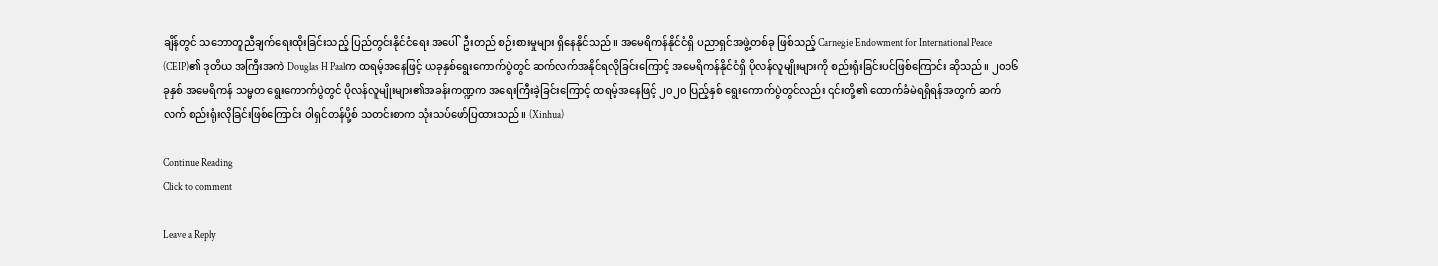ချိန်တွင် သဘောတူညီချက်ရေးထိုးခြင်းသည့် ပြည်တွင်းနိုင်ငံရေး အပေါ်  ဦးတည် စဉ်းစားမှုများ ရှိနေနိုင်သည်။ အမေရိကန်နိုင်ငံရှိ ပညာရှင်အဖွဲ့တစ်ခု ဖြစ်သည့် Carnegie Endowment for International Peace (CEIP)၏ ဒုတိယ အကြီးအကဲ Douglas H Paalက ထရမ့်အနေဖြင့် ယခုနှစ်ရွေးကောက်ပွဲတွင် ဆက်လက်အနိုင်ရလိုခြင်းကြောင့် အမေရိကန်နိုင်ငံရှိ ပိုလန်လူမျိုးများကို စည်းရုံးခြင်းပင်ဖြစ်ကြောင်း ဆိုသည်။ ၂၀၁၆ ခုနှစ် အမေရိကန် သမ္မတ ရွေးကောက်ပွဲတွင် ပိုလန်လူမျိုးများ၏အခန်းကဏ္ဍက အရေးကြီးခဲ့ခြင်းကြောင့် ထရမ့်အနေဖြင့် ၂၀၂၀ ပြည့်နှစ် ရွေးကောက်ပွဲတွင်လည်း ၎င်းတို့၏ ထောက်ခံမဲရရှိရန်အတွက် ဆက်လက် စည်းရုံးလိုခြင်းဖြစ်ကြောင်း ဝါရှင်တန်ပို့စ် သတင်းစာက သုံးသပ်ဖော်ပြထားသည်။ (Xinhua)

Continue Reading
Click to comment

Leave a Reply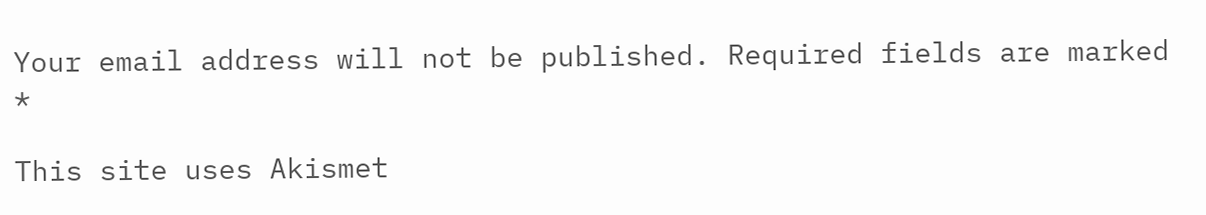Your email address will not be published. Required fields are marked *

This site uses Akismet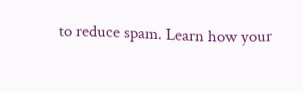to reduce spam. Learn how your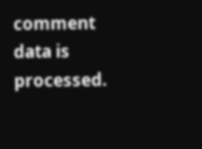comment data is processed.